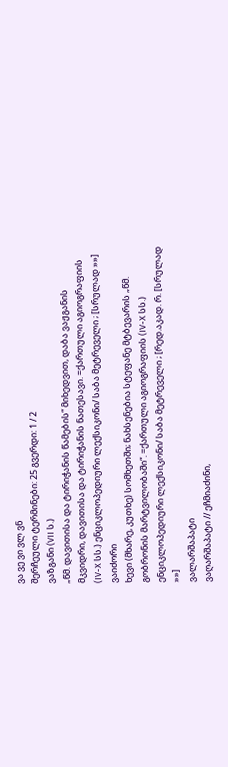ვა ვე ვი ვლ ვნ
შერჩეული ტერმინები: 25 გვერდი: 1 / 2
ვაზგანი (VII ს.)
„წმ. დავითისა და ტირიჭანის წამების“ მიხედვით, დაბა ვაჟგანის მკვიდრი, დავითისა და ტირიჭანის ნათესავი. =ქართული აგიოგრაფიის (IV-X სს.) ენციკლოპედიური ლექსიკონი/ საბა მეტრეველი ; [სრულად »»]
ვაიძორი
ხევი (მხარე, კუთხე) სომხეთში; ნახსენებია სტეფანე მტბევარის „წმ. გობრონის მარტვილობაში“. =ქართული აგიოგრაფიის (IV-X სს.) ენციკლოპედიური ლექსიკონი/ საბა მეტრეველი ; [რედ.აკად. რ. [სრულად »»]
ვალარშაპატი
ვაღარშაპატი // ეჩმიაძინი,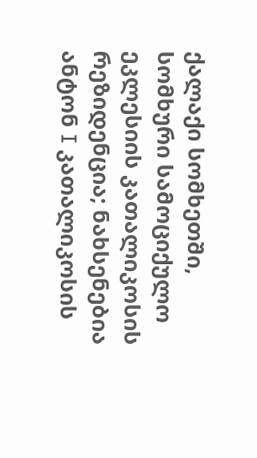ქალაქი სომხეთში, სომხური სამოციქულო ეკლესიის კათალიკოსის რეზიდენცია; ნახსენებია ანტონ I კათალიკოსის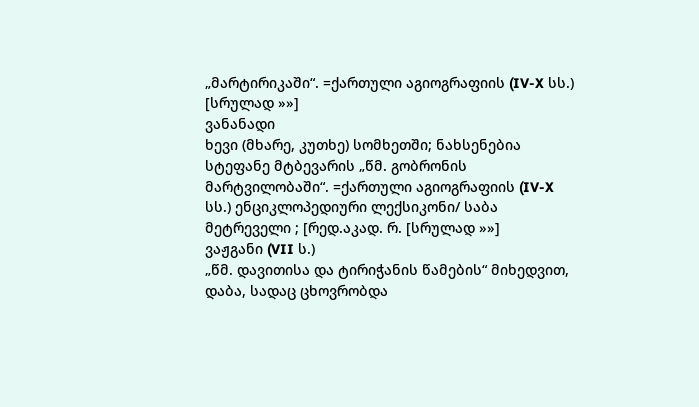„მარტირიკაში“. =ქართული აგიოგრაფიის (IV-X სს.) [სრულად »»]
ვანანადი
ხევი (მხარე, კუთხე) სომხეთში; ნახსენებია სტეფანე მტბევარის „წმ. გობრონის მარტვილობაში“. =ქართული აგიოგრაფიის (IV-X სს.) ენციკლოპედიური ლექსიკონი/ საბა მეტრეველი ; [რედ.აკად. რ. [სრულად »»]
ვაჟგანი (VII ს.)
„წმ. დავითისა და ტირიჭანის წამების“ მიხედვით, დაბა, სადაც ცხოვრობდა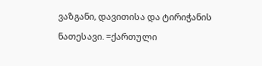ვაზგანი, დავითისა და ტირიჭანის ნათესავი. =ქართული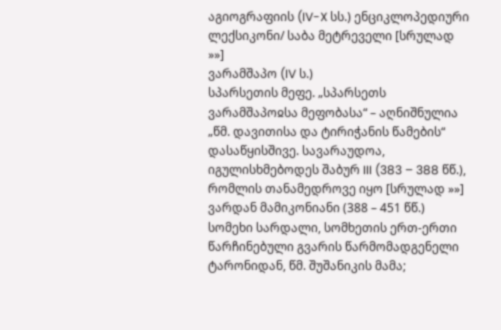აგიოგრაფიის (IV-X სს.) ენციკლოპედიური ლექსიკონი/ საბა მეტრეველი [სრულად »»]
ვარამშაპო (IV ს.)
სპარსეთის მეფე. „სპარსეთს ვარამშაპოჲსა მეფობასა“ – აღნიშნულია „წმ. დავითისა და ტირიჭანის წამების“ დასაწყისშივე. სავარაუდოა, იგულისხმებოდეს შაბურ III (383 – 388 წწ.), რომლის თანამედროვე იყო [სრულად »»]
ვარდან მამიკონიანი (388 – 451 წწ.)
სომეხი სარდალი, სომხეთის ერთ-ერთი წარჩინებული გვარის წარმომადგენელი ტარონიდან, წმ. შუშანიკის მამა;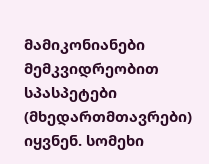მამიკონიანები მემკვიდრეობით სპასპეტები (მხედართმთავრები) იყვნენ. სომეხი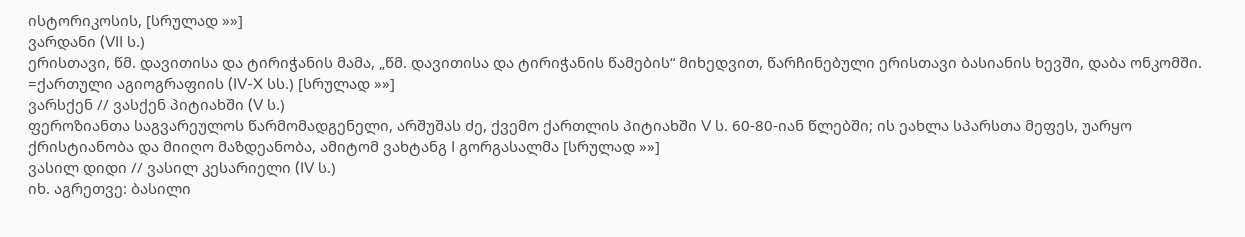ისტორიკოსის, [სრულად »»]
ვარდანი (VII ს.)
ერისთავი, წმ. დავითისა და ტირიჭანის მამა, „წმ. დავითისა და ტირიჭანის წამების“ მიხედვით, წარჩინებული ერისთავი ბასიანის ხევში, დაბა ონკომში. =ქართული აგიოგრაფიის (IV-X სს.) [სრულად »»]
ვარსქენ // ვასქენ პიტიახში (V ს.)
ფეროზიანთა საგვარეულოს წარმომადგენელი, არშუშას ძე, ქვემო ქართლის პიტიახში V ს. 60-80-იან წლებში; ის ეახლა სპარსთა მეფეს, უარყო ქრისტიანობა და მიიღო მაზდეანობა, ამიტომ ვახტანგ I გორგასალმა [სრულად »»]
ვასილ დიდი // ვასილ კესარიელი (IV ს.)
იხ. აგრეთვე: ბასილი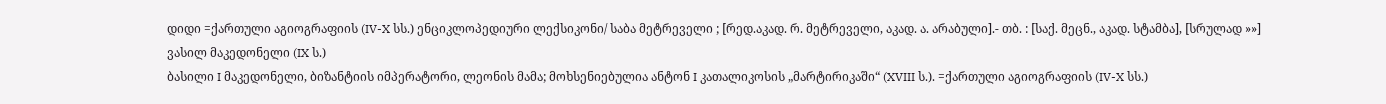დიდი =ქართული აგიოგრაფიის (IV-X სს.) ენციკლოპედიური ლექსიკონი/ საბა მეტრეველი ; [რედ.აკად. რ. მეტრეველი, აკად. ა. არაბული].- თბ. : [საქ. მეცნ., აკად. სტამბა], [სრულად »»]
ვასილ მაკედონელი (IX ს.)
ბასილი I მაკედონელი, ბიზანტიის იმპერატორი, ლეონის მამა; მოხსენიებულია ანტონ I კათალიკოსის „მარტირიკაში“ (XVIII ს.). =ქართული აგიოგრაფიის (IV-X სს.)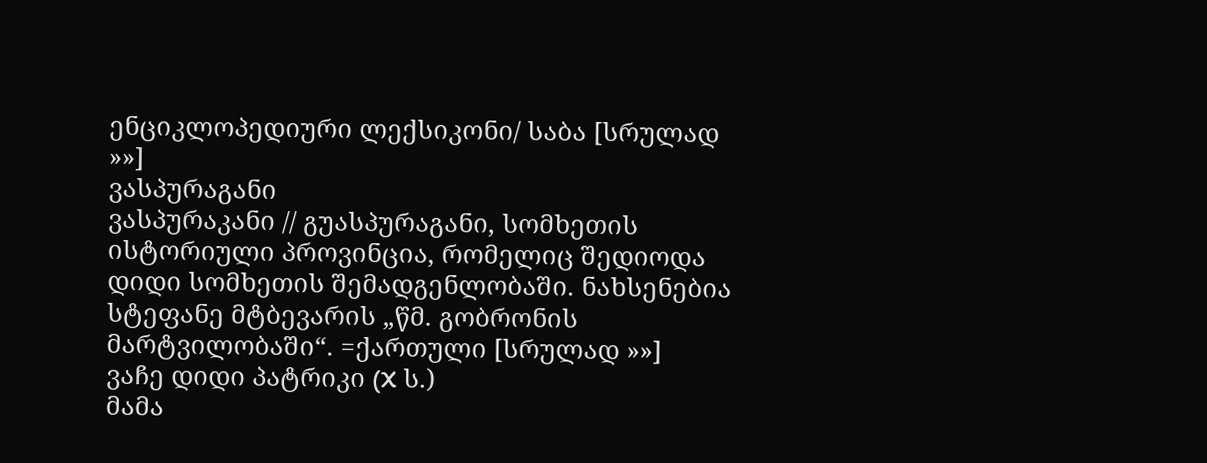ენციკლოპედიური ლექსიკონი/ საბა [სრულად »»]
ვასპურაგანი
ვასპურაკანი // გუასპურაგანი, სომხეთის ისტორიული პროვინცია, რომელიც შედიოდა დიდი სომხეთის შემადგენლობაში. ნახსენებია სტეფანე მტბევარის „წმ. გობრონის მარტვილობაში“. =ქართული [სრულად »»]
ვაჩე დიდი პატრიკი (X ს.)
მამა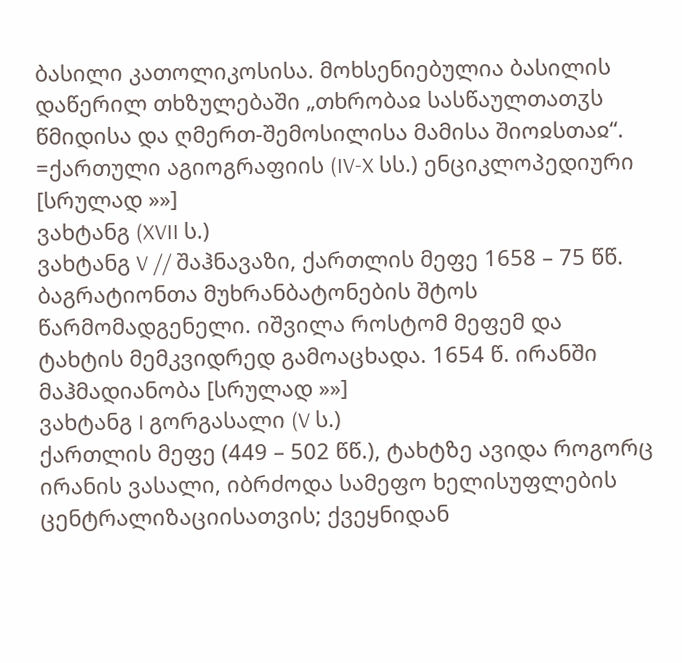ბასილი კათოლიკოსისა. მოხსენიებულია ბასილის დაწერილ თხზულებაში „თხრობაჲ სასწაულთათჳს წმიდისა და ღმერთ-შემოსილისა მამისა შიოჲსთაჲ“. =ქართული აგიოგრაფიის (IV-X სს.) ენციკლოპედიური [სრულად »»]
ვახტანგ (XVII ს.)
ვახტანგ V // შაჰნავაზი, ქართლის მეფე 1658 – 75 წწ. ბაგრატიონთა მუხრანბატონების შტოს წარმომადგენელი. იშვილა როსტომ მეფემ და ტახტის მემკვიდრედ გამოაცხადა. 1654 წ. ირანში მაჰმადიანობა [სრულად »»]
ვახტანგ I გორგასალი (V ს.)
ქართლის მეფე (449 – 502 წწ.), ტახტზე ავიდა როგორც ირანის ვასალი, იბრძოდა სამეფო ხელისუფლების ცენტრალიზაციისათვის; ქვეყნიდან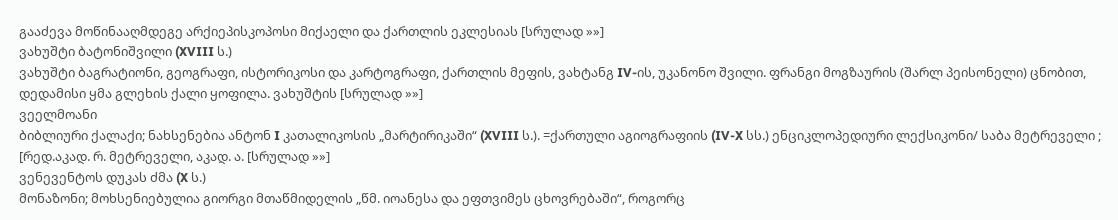გააძევა მოწინააღმდეგე არქიეპისკოპოსი მიქაელი და ქართლის ეკლესიას [სრულად »»]
ვახუშტი ბატონიშვილი (XVIII ს.)
ვახუშტი ბაგრატიონი, გეოგრაფი, ისტორიკოსი და კარტოგრაფი, ქართლის მეფის, ვახტანგ IV-ის, უკანონო შვილი. ფრანგი მოგზაურის (შარლ პეისონელი) ცნობით, დედამისი ყმა გლეხის ქალი ყოფილა. ვახუშტის [სრულად »»]
ვეელმოანი
ბიბლიური ქალაქი; ნახსენებია ანტონ I კათალიკოსის „მარტირიკაში“ (XVIII ს.). =ქართული აგიოგრაფიის (IV-X სს.) ენციკლოპედიური ლექსიკონი/ საბა მეტრეველი ; [რედ.აკად. რ. მეტრეველი, აკად. ა. [სრულად »»]
ვენევენტოს დუკას ძმა (X ს.)
მონაზონი; მოხსენიებულია გიორგი მთაწმიდელის „წმ. იოანესა და ეფთვიმეს ცხოვრებაში“, როგორც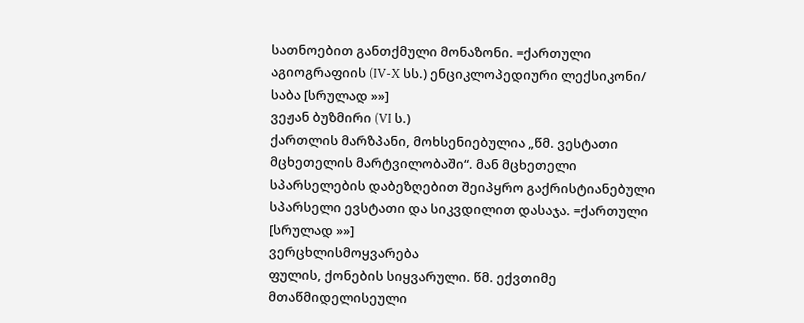სათნოებით განთქმული მონაზონი. =ქართული აგიოგრაფიის (IV-X სს.) ენციკლოპედიური ლექსიკონი/ საბა [სრულად »»]
ვეჟან ბუზმირი (VI ს.)
ქართლის მარზპანი, მოხსენიებულია „წმ. ვესტათი მცხეთელის მარტვილობაში“. მან მცხეთელი სპარსელების დაბეზღებით შეიპყრო გაქრისტიანებული სპარსელი ევსტათი და სიკვდილით დასაჯა. =ქართული [სრულად »»]
ვერცხლისმოყვარება
ფულის, ქონების სიყვარული. წმ. ექვთიმე მთაწმიდელისეული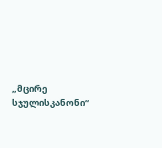„მცირე სჯულისკანონი“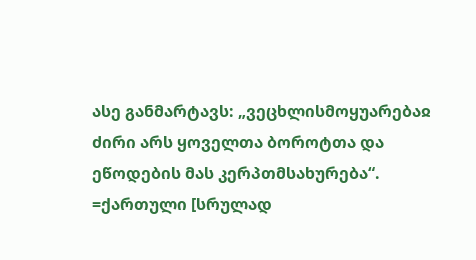ასე განმარტავს: „ვეცხლისმოყუარებაჲ ძირი არს ყოველთა ბოროტთა და ეწოდების მას კერპთმსახურება“. =ქართული [სრულად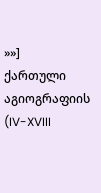»»]
ქართული აგიოგრაფიის (IV-XVIII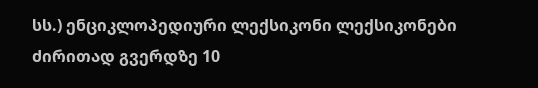სს.) ენციკლოპედიური ლექსიკონი ლექსიკონები
ძირითად გვერდზე 10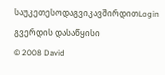საუკეთესოდაგვიკავშირდითLogin გვერდის დასაწყისი
© 2008 David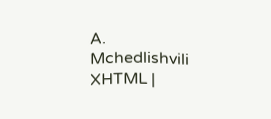A. Mchedlishvili XHTML |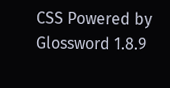CSS Powered by Glossword 1.8.9